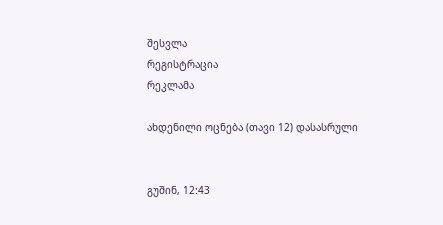შესვლა
რეგისტრაცია
რეკლამა

ახდენილი ოცნება (თავი 12) დასასრული


გუშინ, 12:43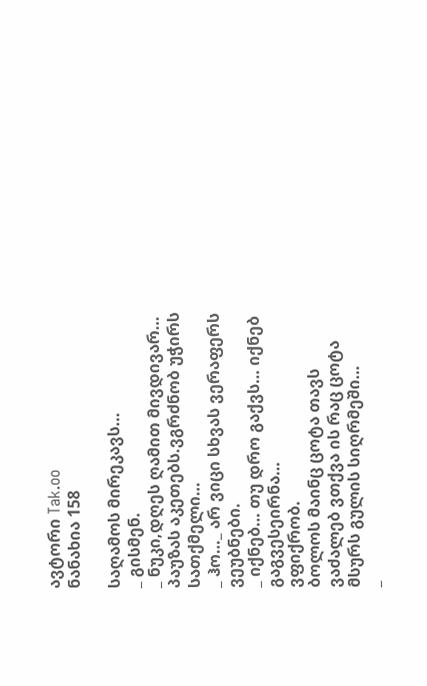ავტორი Tak.oo
ნანახია 158

საღამოს მირეკავს…
_ გისმენ.
_ ნუკი,დღეს ღამით მივდივარ…
პაუზას აკეთებს.ვგრძნობ უჭირს სათქმელი…
_ ჰო…_ არ ვიცი სხვას ვერაფერს ვეუბნები.
_ იქნებ… თუ დრო გაქვს… იქნებ გაგვესეირნა…
ვფიქრობ.
ბოლოს მაინც ცოტა თავს ვაძალებ ვთქვა ის რაც ცოტა მსურს გულის სიღრმეში…
_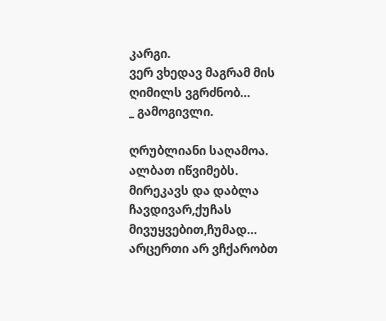კარგი.
ვერ ვხედავ მაგრამ მის ღიმილს ვგრძნობ…
_ გამოგივლი.

ღრუბლიანი საღამოა.
ალბათ იწვიმებს.
მირეკავს და დაბლა ჩავდივარ,ქუჩას მივუყვებით,ჩუმად…
არცერთი არ ვჩქარობთ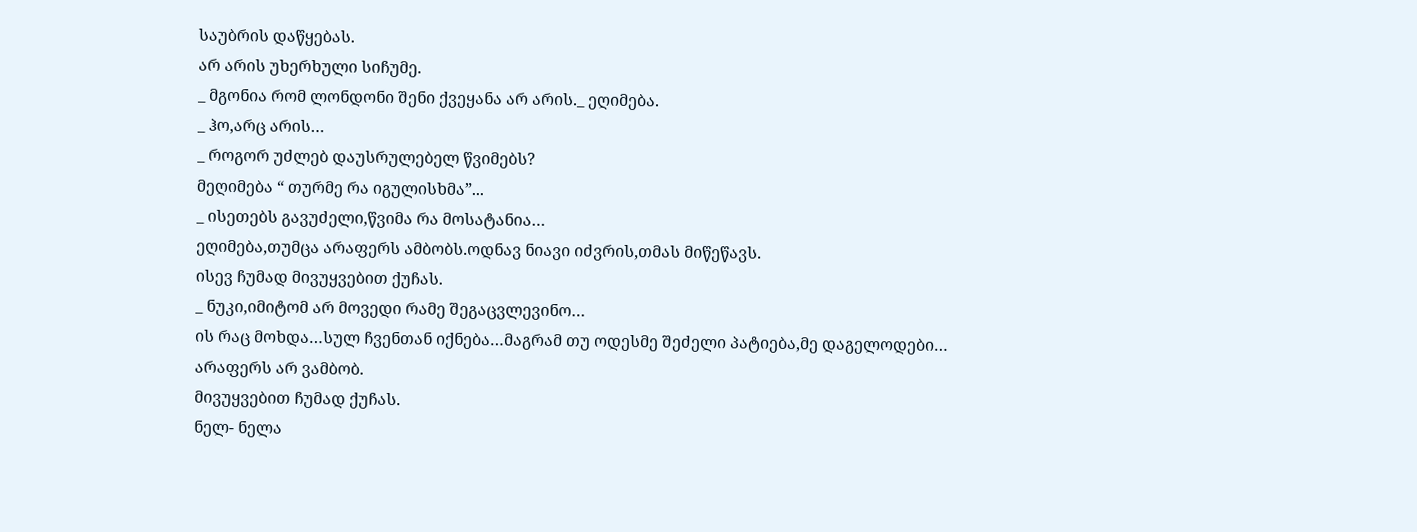საუბრის დაწყებას.
არ არის უხერხული სიჩუმე.
_ მგონია რომ ლონდონი შენი ქვეყანა არ არის._ ეღიმება.
_ ჰო,არც არის…
_ როგორ უძლებ დაუსრულებელ წვიმებს?
მეღიმება “ თურმე რა იგულისხმა”...
_ ისეთებს გავუძელი,წვიმა რა მოსატანია…
ეღიმება,თუმცა არაფერს ამბობს.ოდნავ ნიავი იძვრის,თმას მიწეწავს.
ისევ ჩუმად მივუყვებით ქუჩას.
_ ნუკი,იმიტომ არ მოვედი რამე შეგაცვლევინო…
ის რაც მოხდა…სულ ჩვენთან იქნება…მაგრამ თუ ოდესმე შეძელი პატიება,მე დაგელოდები…
არაფერს არ ვამბობ.
მივუყვებით ჩუმად ქუჩას.
ნელ- ნელა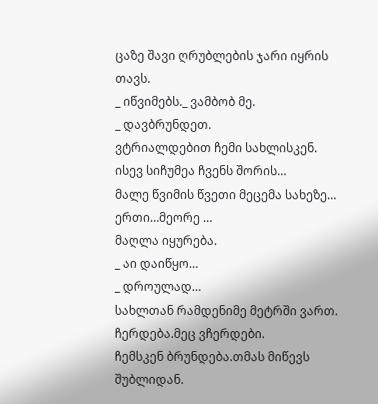ცაზე შავი ღრუბლების ჯარი იყრის თავს.
_ იწვიმებს._ ვამბობ მე.
_ დავბრუნდეთ.
ვტრიალდებით ჩემი სახლისკენ.
ისევ სიჩუმეა ჩვენს შორის…
მალე წვიმის წვეთი მეცემა სახეზე…
ერთი…მეორე …
მაღლა იყურება.
_ აი დაიწყო…
_ დროულად…
სახლთან რამდენიმე მეტრში ვართ.
ჩერდება.მეც ვჩერდები.
ჩემსკენ ბრუნდება.თმას მიწევს შუბლიდან.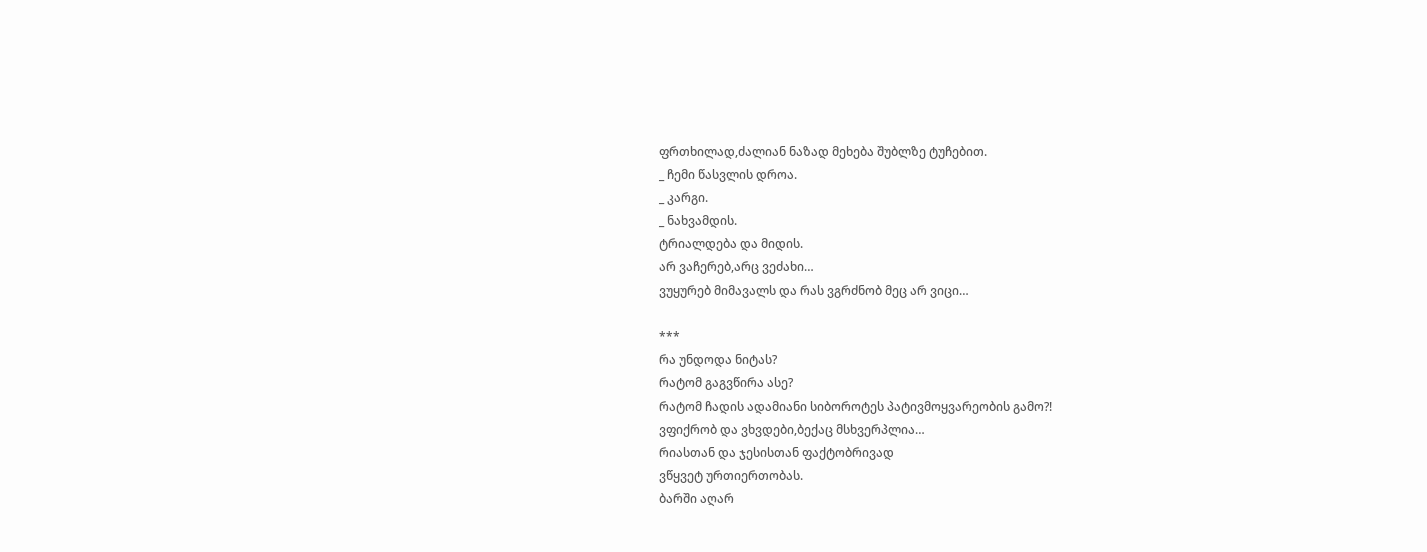ფრთხილად,ძალიან ნაზად მეხება შუბლზე ტუჩებით.
_ ჩემი წასვლის დროა.
_ კარგი.
_ ნახვამდის.
ტრიალდება და მიდის.
არ ვაჩერებ,არც ვეძახი…
ვუყურებ მიმავალს და რას ვგრძნობ მეც არ ვიცი…

***
რა უნდოდა ნიტას?
რატომ გაგვწირა ასე?
რატომ ჩადის ადამიანი სიბოროტეს პატივმოყვარეობის გამო?!
ვფიქრობ და ვხვდები,ბექაც მსხვერპლია…
რიასთან და ჯესისთან ფაქტობრივად
ვწყვეტ ურთიერთობას.
ბარში აღარ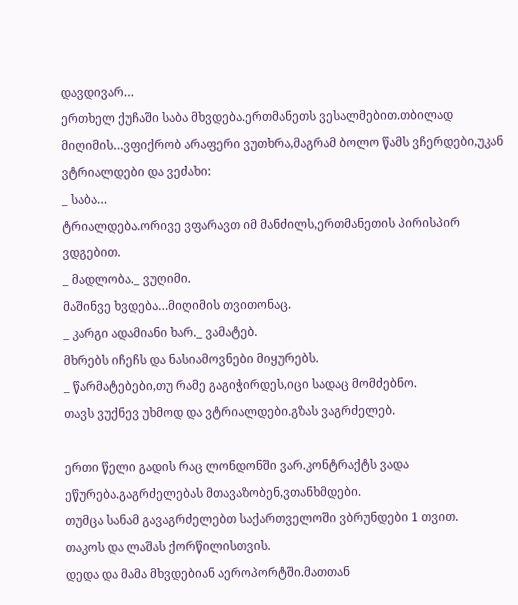დავდივარ…
ერთხელ ქუჩაში საბა მხვდება.ერთმანეთს ვესალმებით.თბილად მიღიმის…ვფიქრობ არაფერი ვუთხრა,მაგრამ ბოლო წამს ვჩერდები,უკან ვტრიალდები და ვეძახი:
_ საბა…
ტრიალდება.ორივე ვფარავთ იმ მანძილს,ერთმანეთის პირისპირ ვდგებით.
_ მადლობა._ ვუღიმი.
მაშინვე ხვდება…მიღიმის თვითონაც.
_ კარგი ადამიანი ხარ._ ვამატებ.
მხრებს იჩეჩს და ნასიამოვნები მიყურებს.
_ წარმატებები,თუ რამე გაგიჭირდეს,იცი სადაც მომძებნო.
თავს ვუქნევ უხმოდ და ვტრიალდები.გზას ვაგრძელებ.

ერთი წელი გადის რაც ლონდონში ვარ.კონტრაქტს ვადა ეწურება.გაგრძელებას მთავაზობენ,ვთანხმდები.
თუმცა სანამ გავაგრძელებთ საქართველოში ვბრუნდები 1 თვით.
თაკოს და ლაშას ქორწილისთვის.
დედა და მამა მხვდებიან აეროპორტში.მათთან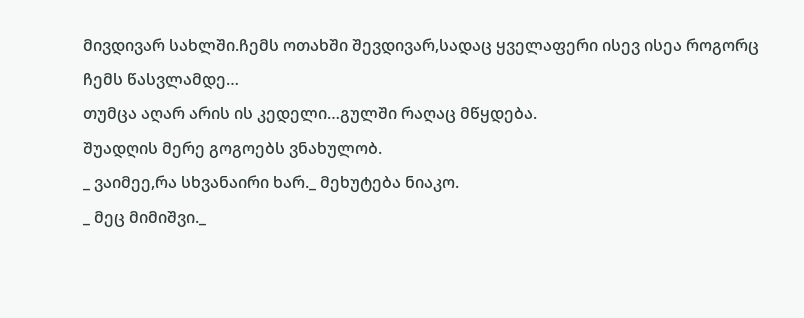მივდივარ სახლში.ჩემს ოთახში შევდივარ,სადაც ყველაფერი ისევ ისეა როგორც ჩემს წასვლამდე…
თუმცა აღარ არის ის კედელი…გულში რაღაც მწყდება.
შუადღის მერე გოგოებს ვნახულობ.
_ ვაიმეე,რა სხვანაირი ხარ._ მეხუტება ნიაკო.
_ მეც მიმიშვი._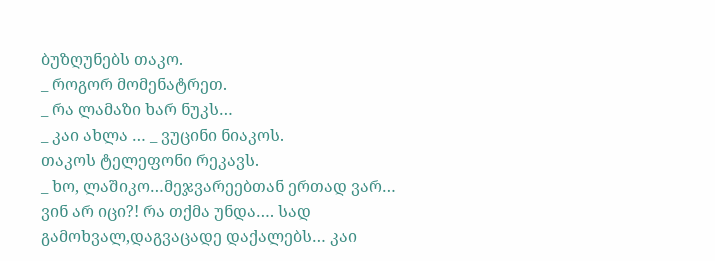ბუზღუნებს თაკო.
_ როგორ მომენატრეთ.
_ რა ლამაზი ხარ ნუკს…
_ კაი ახლა … _ ვუცინი ნიაკოს.
თაკოს ტელეფონი რეკავს.
_ ხო, ლაშიკო…მეჯვარეებთან ერთად ვარ… ვინ არ იცი?! რა თქმა უნდა…. სად გამოხვალ,დაგვაცადე დაქალებს… კაი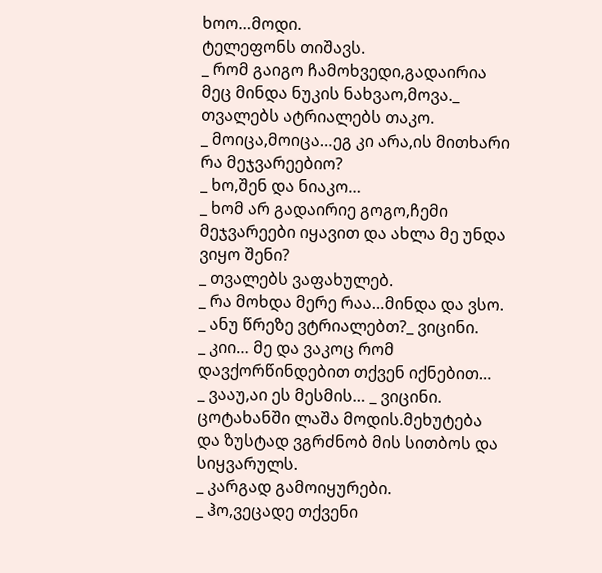ხოო…მოდი.
ტელეფონს თიშავს.
_ რომ გაიგო ჩამოხვედი,გადაირია მეც მინდა ნუკის ნახვაო,მოვა._ თვალებს ატრიალებს თაკო.
_ მოიცა,მოიცა…ეგ კი არა,ის მითხარი რა მეჯვარეებიო?
_ ხო,შენ და ნიაკო…
_ ხომ არ გადაირიე გოგო,ჩემი მეჯვარეები იყავით და ახლა მე უნდა ვიყო შენი?
_ თვალებს ვაფახულებ.
_ რა მოხდა მერე რაა…მინდა და ვსო.
_ ანუ წრეზე ვტრიალებთ?_ ვიცინი.
_ კიი… მე და ვაკოც რომ დავქორწინდებით თქვენ იქნებით…
_ ვააუ,აი ეს მესმის… _ ვიცინი.
ცოტახანში ლაშა მოდის.მეხუტება და ზუსტად ვგრძნობ მის სითბოს და სიყვარულს.
_ კარგად გამოიყურები.
_ ჰო,ვეცადე თქვენი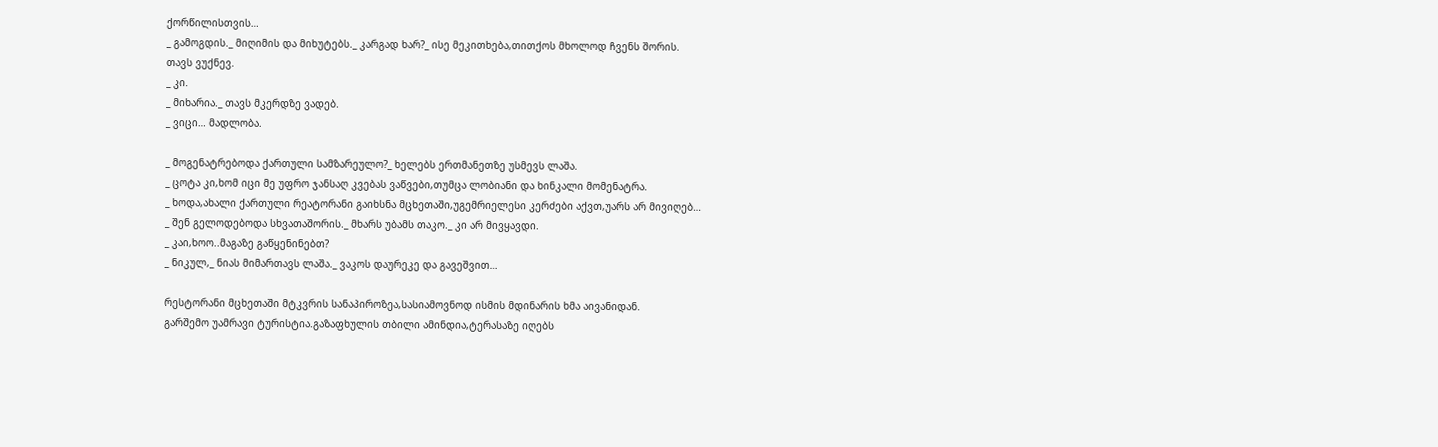ქორწილისთვის…
_ გამოგდის._ მიღიმის და მიხუტებს._ კარგად ხარ?_ ისე მეკითხება,თითქოს მხოლოდ ჩვენს შორის.
თავს ვუქნევ.
_ კი.
_ მიხარია._ თავს მკერდზე ვადებ.
_ ვიცი… მადლობა.

_ მოგენატრებოდა ქართული სამზარეულო?_ ხელებს ერთმანეთზე უსმევს ლაშა.
_ ცოტა კი,ხომ იცი მე უფრო ჯანსაღ კვებას ვაწვები,თუმცა ლობიანი და ხინკალი მომენატრა.
_ ხოდა,ახალი ქართული რეატორანი გაიხსნა მცხეთაში,უგემრიელესი კერძები აქვთ,უარს არ მივიღებ…
_ შენ გელოდებოდა სხვათაშორის._ მხარს უბამს თაკო._ კი არ მივყავდი.
_ კაი,ხოო..მაგაზე გაწყენინებთ?
_ ნიკულ,_ ნიას მიმართავს ლაშა._ ვაკოს დაურეკე და გავეშვით…

რესტორანი მცხეთაში მტკვრის სანაპიროზეა,სასიამოვნოდ ისმის მდინარის ხმა აივანიდან.
გარშემო უამრავი ტურისტია.გაზაფხულის თბილი ამინდია,ტერასაზე იღებს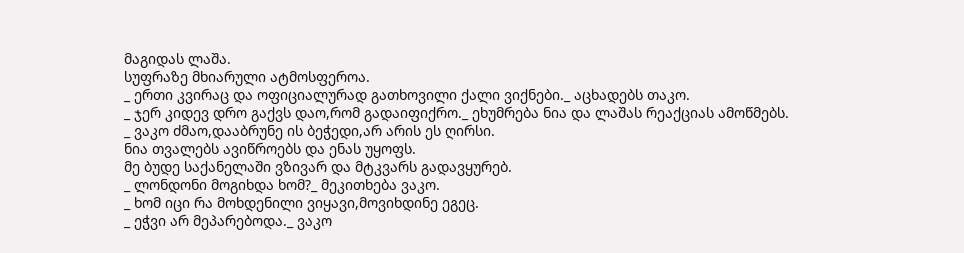მაგიდას ლაშა.
სუფრაზე მხიარული ატმოსფეროა.
_ ერთი კვირაც და ოფიციალურად გათხოვილი ქალი ვიქნები._ აცხადებს თაკო.
_ ჯერ კიდევ დრო გაქვს დაო,რომ გადაიფიქრო._ ეხუმრება ნია და ლაშას რეაქციას ამოწმებს.
_ ვაკო ძმაო,დააბრუნე ის ბეჭედი,არ არის ეს ღირსი.
ნია თვალებს ავიწროებს და ენას უყოფს.
მე ბუდე საქანელაში ვზივარ და მტკვარს გადავყურებ.
_ ლონდონი მოგიხდა ხომ?_ მეკითხება ვაკო.
_ ხომ იცი რა მოხდენილი ვიყავი,მოვიხდინე ეგეც.
_ ეჭვი არ მეპარებოდა._ ვაკო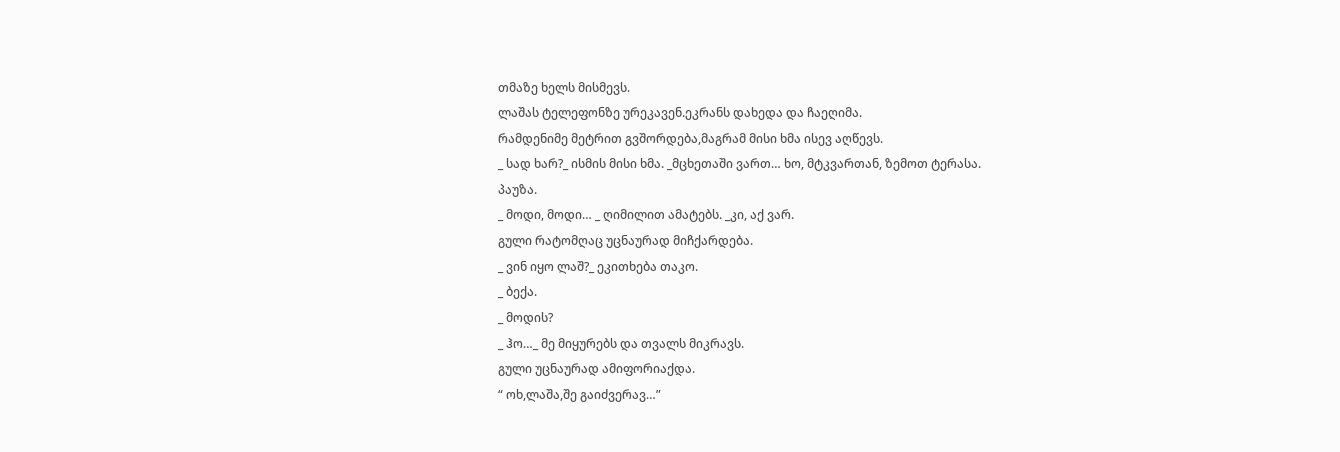თმაზე ხელს მისმევს.
ლაშას ტელეფონზე ურეკავენ.ეკრანს დახედა და ჩაეღიმა.
რამდენიმე მეტრით გვშორდება,მაგრამ მისი ხმა ისევ აღწევს.
_ სად ხარ?_ ისმის მისი ხმა. _მცხეთაში ვართ… ხო, მტკვართან, ზემოთ ტერასა.
პაუზა.
_ მოდი, მოდი… _ ღიმილით ამატებს. _კი, აქ ვარ.
გული რატომღაც უცნაურად მიჩქარდება.
_ ვინ იყო ლაშ?_ ეკითხება თაკო.
_ ბექა.
_ მოდის?
_ ჰო…_ მე მიყურებს და თვალს მიკრავს.
გული უცნაურად ამიფორიაქდა.
“ ოხ,ლაშა,შე გაიძვერავ…”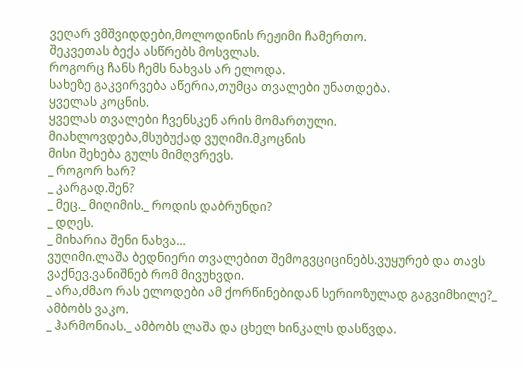ვეღარ ვმშვიდდები,მოლოდინის რეჟიმი ჩამერთო.
შეკვეთას ბექა ასწრებს მოსვლას.
როგორც ჩანს ჩემს ნახვას არ ელოდა.
სახეზე გაკვირვება აწერია,თუმცა თვალები უნათდება.
ყველას კოცნის.
ყველას თვალები ჩვენსკენ არის მომართული.
მიახლოვდება,მსუბუქად ვუღიმი.მკოცნის
მისი შეხება გულს მიმღვრევს.
_ როგორ ხარ?
_ კარგად.შენ?
_ მეც._ მიღიმის._ როდის დაბრუნდი?
_ დღეს.
_ მიხარია შენი ნახვა…
ვუღიმი.ლაშა ბედნიერი თვალებით შემოგვციცინებს.ვუყურებ და თავს ვაქნევ.ვანიშნებ რომ მივუხვდი.
_ არა,ძმაო რას ელოდები ამ ქორწინებიდან სერიოზულად გაგვიმხილე?_ ამბობს ვაკო.
_ ჰარმონიას._ ამბობს ლაშა და ცხელ ხინკალს დასწვდა.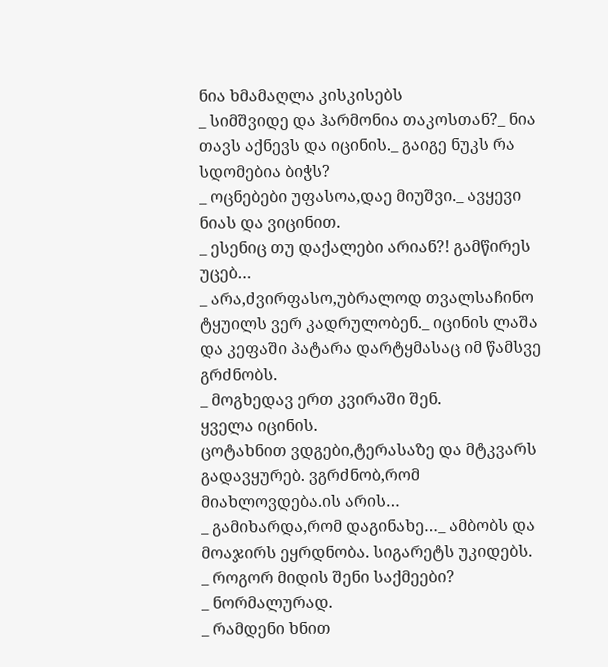ნია ხმამაღლა კისკისებს
_ სიმშვიდე და ჰარმონია თაკოსთან?_ ნია თავს აქნევს და იცინის._ გაიგე ნუკს რა სდომებია ბიჭს?
_ ოცნებები უფასოა,დაე მიუშვი._ ავყევი ნიას და ვიცინით.
_ ესენიც თუ დაქალები არიან?! გამწირეს უცებ…
_ არა,ძვირფასო,უბრალოდ თვალსაჩინო ტყუილს ვერ კადრულობენ._ იცინის ლაშა და კეფაში პატარა დარტყმასაც იმ წამსვე გრძნობს.
_ მოგხედავ ერთ კვირაში შენ.
ყველა იცინის.
ცოტახნით ვდგები,ტერასაზე და მტკვარს გადავყურებ. ვგრძნობ,რომ მიახლოვდება.ის არის…
_ გამიხარდა,რომ დაგინახე…_ ამბობს და მოაჯირს ეყრდნობა. სიგარეტს უკიდებს.
_ როგორ მიდის შენი საქმეები?
_ ნორმალურად.
_ რამდენი ხნით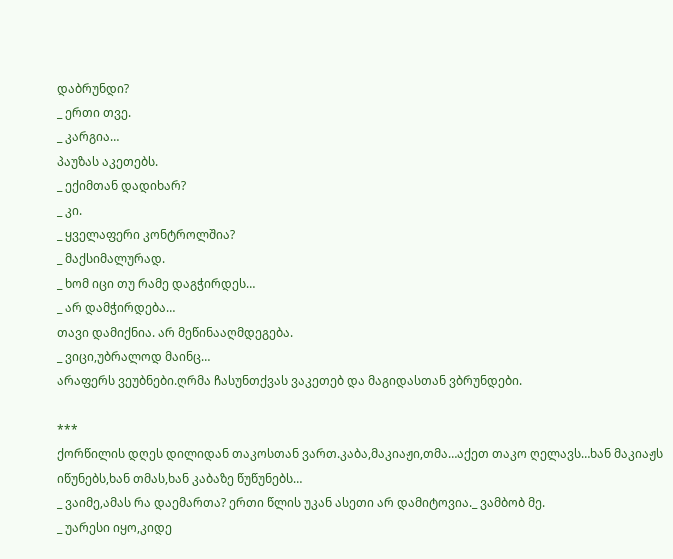დაბრუნდი?
_ ერთი თვე.
_ კარგია…
პაუზას აკეთებს.
_ ექიმთან დადიხარ?
_ კი.
_ ყველაფერი კონტროლშია?
_ მაქსიმალურად.
_ ხომ იცი თუ რამე დაგჭირდეს…
_ არ დამჭირდება…
თავი დამიქნია. არ მეწინააღმდეგება.
_ ვიცი,უბრალოდ მაინც…
არაფერს ვეუბნები.ღრმა ჩასუნთქვას ვაკეთებ და მაგიდასთან ვბრუნდები.

***
ქორწილის დღეს დილიდან თაკოსთან ვართ.კაბა,მაკიაჟი,თმა…აქეთ თაკო ღელავს…ხან მაკიაჟს იწუნებს,ხან თმას,ხან კაბაზე წუწუნებს…
_ ვაიმე,ამას რა დაემართა? ერთი წლის უკან ასეთი არ დამიტოვია._ ვამბობ მე.
_ უარესი იყო,კიდე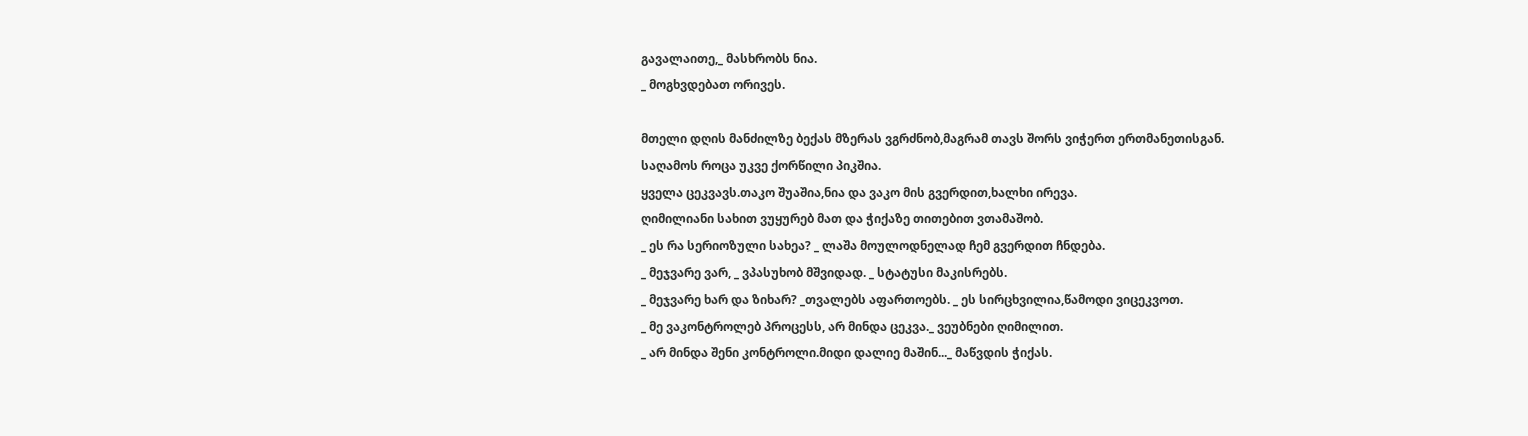გავალაითე,_ მასხრობს ნია.
_ მოგხვდებათ ორივეს.

მთელი დღის მანძილზე ბექას მზერას ვგრძნობ,მაგრამ თავს შორს ვიჭერთ ერთმანეთისგან.
საღამოს როცა უკვე ქორწილი პიკშია.
ყველა ცეკვავს.თაკო შუაშია,ნია და ვაკო მის გვერდით,ხალხი ირევა.
ღიმილიანი სახით ვუყურებ მათ და ჭიქაზე თითებით ვთამაშობ.
_ ეს რა სერიოზული სახეა? _ ლაშა მოულოდნელად ჩემ გვერდით ჩნდება.
_ მეჯვარე ვარ, _ ვპასუხობ მშვიდად. _ სტატუსი მაკისრებს.
_ მეჯვარე ხარ და ზიხარ? _თვალებს აფართოებს. _ ეს სირცხვილია,წამოდი ვიცეკვოთ.
_ მე ვაკონტროლებ პროცესს, არ მინდა ცეკვა._ ვეუბნები ღიმილით.
_ არ მინდა შენი კონტროლი.მიდი დალიე მაშინ..._ მაწვდის ჭიქას.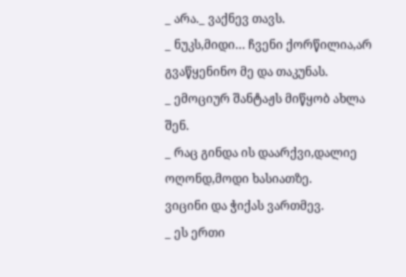_ არა._ ვაქნევ თავს.
_ ნუკს,მიდი… ჩვენი ქორწილია,არ გვაწყენინო მე და თაკუნას.
_ ემოციურ შანტაჟს მიწყობ ახლა შენ.
_ რაც გინდა ის დაარქვი,დალიე ოღონდ,მოდი ხასიათზე.
ვიცინი და ჭიქას ვართმევ.
_ ეს ერთი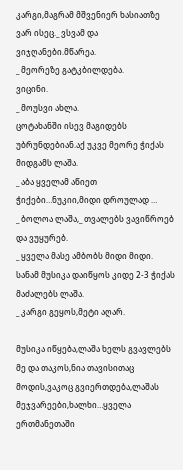კარგი,მაგრამ მშვენიერ ხასიათზე ვარ ისეც._ ვსვამ და ვიჯღანები.მწარეა.
_ მეორეზე გატკბილდება.
ვიცინი.
_ მოუსვი ახლა.
ცოტახანში ისევ მაგიდებს უბრუნდებიან.აქ უკვე მეორე ჭიქას მიდგამს ლაშა.
_ აბა ყველამ აწიეთ ჭიქები…ნუკიი,მიდი დროულად …
_ ბოლოა ლაშა,_ თვალებს ვავიწროებ და ვუყურებ.
_ ყველა მასე ამბობს მიდი მიდი.
სანამ მუსიკა დაიწყოს კიდე 2-3 ჭიქას მაძალებს ლაშა.
_ კარგი გეყოს,მეტი აღარ.

მუსიკა იწყება,ლაშა ხელს გვავლებს მე და თაკოს,ნია თავისითაც მოდის,ვაკოც გვიერთდება,ლაშას მეჯვარეები,ხალხი…ყველა ერთმანეთაში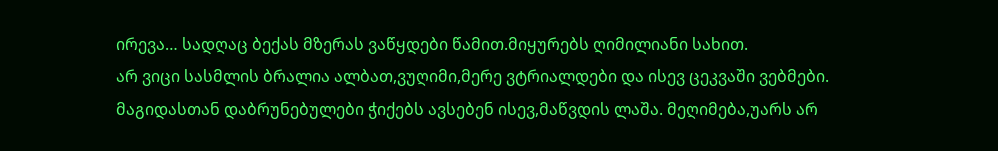ირევა… სადღაც ბექას მზერას ვაწყდები წამით.მიყურებს ღიმილიანი სახით.
არ ვიცი სასმლის ბრალია ალბათ,ვუღიმი,მერე ვტრიალდები და ისევ ცეკვაში ვებმები.
მაგიდასთან დაბრუნებულები ჭიქებს ავსებენ ისევ,მაწვდის ლაშა. მეღიმება,უარს არ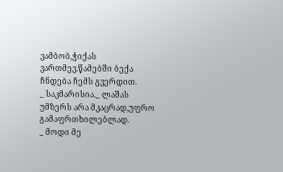ვამბობ,ჭიქას ვართმევ.წამებში ბექა ჩნდება ჩემს გვერდით.
_ საკმარისია._ ლაშას უმზერს არა მკაცრად,უფრო გამაფრთხილებლად.
_ მოდი მე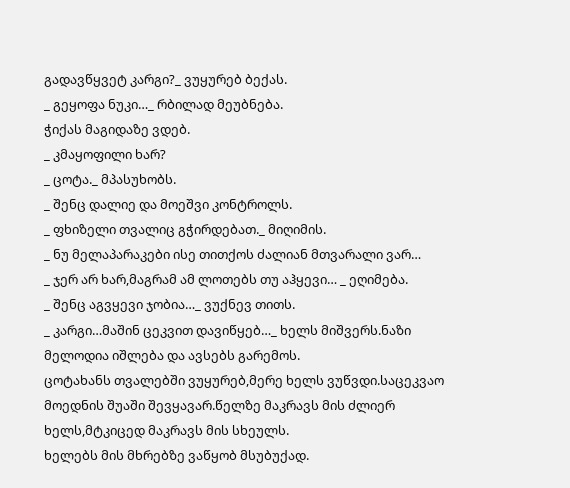გადავწყვეტ კარგი?_ ვუყურებ ბექას.
_ გეყოფა ნუკი…_ რბილად მეუბნება.
ჭიქას მაგიდაზე ვდებ.
_ კმაყოფილი ხარ?
_ ცოტა._ მპასუხობს.
_ შენც დალიე და მოეშვი კონტროლს.
_ ფხიზელი თვალიც გჭირდებათ._ მიღიმის.
_ ნუ მელაპარაკები ისე თითქოს ძალიან მთვარალი ვარ…
_ ჯერ არ ხარ,მაგრამ ამ ლოთებს თუ აჰყევი… _ ეღიმება.
_ შენც აგვყევი ჯობია…_ ვუქნევ თითს.
_ კარგი…მაშინ ცეკვით დავიწყებ…_ ხელს მიშვერს.ნაზი მელოდია იშლება და ავსებს გარემოს.
ცოტახანს თვალებში ვუყურებ,მერე ხელს ვუწვდი.საცეკვაო მოედნის შუაში შევყავარ.წელზე მაკრავს მის ძლიერ ხელს,მტკიცედ მაკრავს მის სხეულს.
ხელებს მის მხრებზე ვაწყობ მსუბუქად.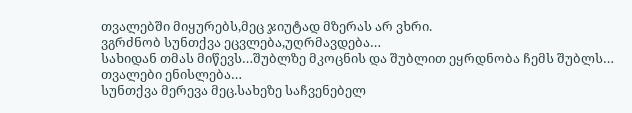თვალებში მიყურებს,მეც ჯიუტად მზერას არ ვხრი.
ვგრძნობ სუნთქვა ეცვლება,უღრმავდება…
სახიდან თმას მიწევს…შუბლზე მკოცნის და შუბლით ეყრდნობა ჩემს შუბლს…
თვალები ენისლება…
სუნთქვა მერევა მეც.სახეზე საჩვენებელ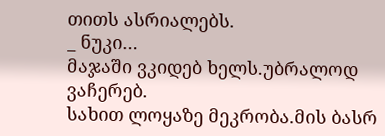თითს ასრიალებს.
_ ნუკი…
მაჯაში ვკიდებ ხელს.უბრალოდ ვაჩერებ.
სახით ლოყაზე მეკრობა.მის ბასრ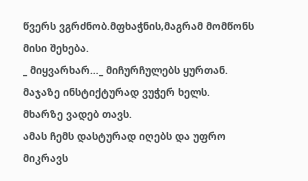წვერს ვგრძნობ.მფხაჭნის,მაგრამ მომწონს მისი შეხება.
_ მიყვარხარ…_ მიჩურჩულებს ყურთან.
მაჯაზე ინსტიქტურად ვუჭერ ხელს.
მხარზე ვადებ თავს.
ამას ჩემს დასტურად იღებს და უფრო მიკრავს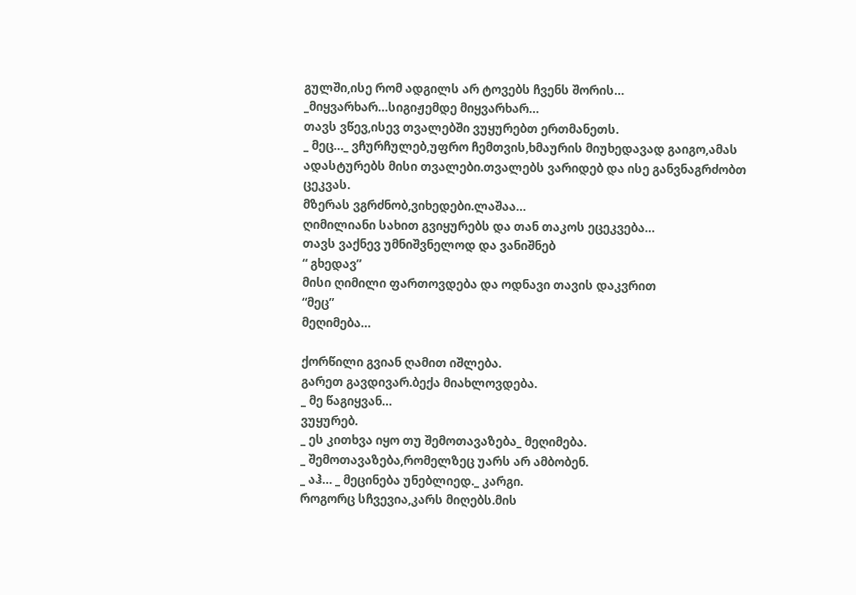გულში,ისე რომ ადგილს არ ტოვებს ჩვენს შორის…
_მიყვარხარ…სიგიჟემდე მიყვარხარ…
თავს ვწევ,ისევ თვალებში ვუყურებთ ერთმანეთს.
_ მეც…_ ვჩურჩულებ,უფრო ჩემთვის,ხმაურის მიუხედავად გაიგო,ამას ადასტურებს მისი თვალები.თვალებს ვარიდებ და ისე განვნაგრძობთ ცეკვას.
მზერას ვგრძნობ,ვიხედები.ლაშაა…
ღიმილიანი სახით გვიყურებს და თან თაკოს ეცეკვება…
თავს ვაქნევ უმნიშვნელოდ და ვანიშნებ
“ გხედავ”
მისი ღიმილი ფართოვდება და ოდნავი თავის დაკვრით
“მეც”
მეღიმება…

ქორწილი გვიან ღამით იშლება.
გარეთ გავდივარ.ბექა მიახლოვდება.
_ მე წაგიყვან…
ვუყურებ.
_ ეს კითხვა იყო თუ შემოთავაზება_ მეღიმება.
_ შემოთავაზება,რომელზეც უარს არ ამბობენ.
_ აჰ… _ მეცინება უნებლიედ._ კარგი.
როგორც სჩვევია,კარს მიღებს.მის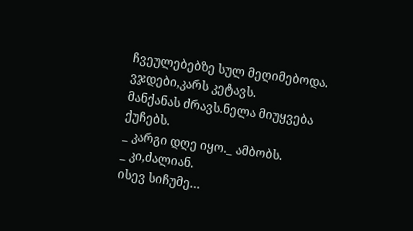ჩვეულებებზე სულ მეღიმებოდა.
ვჯდები,კარს კეტავს.
მანქანას ძრავს.ნელა მიუყვება ქუჩებს.
_ კარგი დღე იყო._ ამბობს.
_ კი,ძალიან.
ისევ სიჩუმე…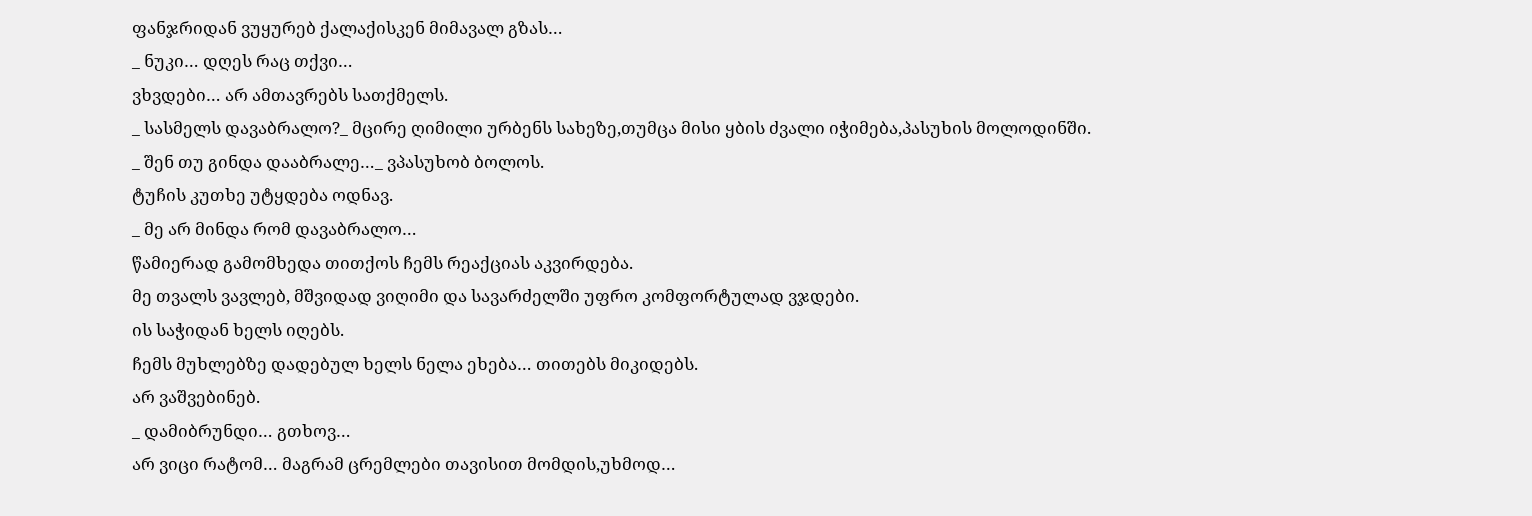ფანჯრიდან ვუყურებ ქალაქისკენ მიმავალ გზას…
_ ნუკი… დღეს რაც თქვი…
ვხვდები… არ ამთავრებს სათქმელს.
_ სასმელს დავაბრალო?_ მცირე ღიმილი ურბენს სახეზე,თუმცა მისი ყბის ძვალი იჭიმება,პასუხის მოლოდინში.
_ შენ თუ გინდა დააბრალე…_ ვპასუხობ ბოლოს.
ტუჩის კუთხე უტყდება ოდნავ.
_ მე არ მინდა რომ დავაბრალო…
წამიერად გამომხედა თითქოს ჩემს რეაქციას აკვირდება.
მე თვალს ვავლებ, მშვიდად ვიღიმი და სავარძელში უფრო კომფორტულად ვჯდები.
ის საჭიდან ხელს იღებს.
ჩემს მუხლებზე დადებულ ხელს ნელა ეხება… თითებს მიკიდებს.
არ ვაშვებინებ.
_ დამიბრუნდი… გთხოვ…
არ ვიცი რატომ… მაგრამ ცრემლები თავისით მომდის,უხმოდ…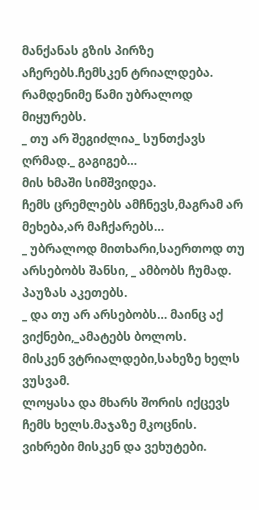მანქანას გზის პირზე აჩერებს.ჩემსკენ ტრიალდება.
რამდენიმე წამი უბრალოდ მიყურებს.
_ თუ არ შეგიძლია_ სუნთქავს ღრმად._ გაგიგებ…
მის ხმაში სიმშვიდეა.
ჩემს ცრემლებს ამჩნევს,მაგრამ არ მეხება,არ მაჩქარებს…
_ უბრალოდ მითხარი,საერთოდ თუ არსებობს შანსი, _ ამბობს ჩუმად.
პაუზას აკეთებს.
_ და თუ არ არსებობს… მაინც აქ ვიქნები,_ამატებს ბოლოს.
მისკენ ვტრიალდები,სახეზე ხელს ვუსვამ.
ლოყასა და მხარს შორის იქცევს ჩემს ხელს.მაჯაზე მკოცნის.
ვიხრები მისკენ და ვეხუტები.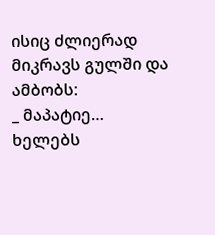ისიც ძლიერად მიკრავს გულში და ამბობს:
_ მაპატიე…
ხელებს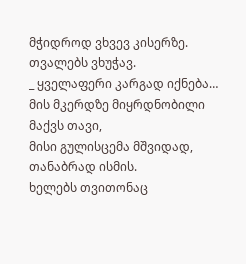მჭიდროდ ვხვევ კისერზე.
თვალებს ვხუჭავ.
_ ყველაფერი კარგად იქნება…
მის მკერდზე მიყრდნობილი მაქვს თავი,
მისი გულისცემა მშვიდად, თანაბრად ისმის.
ხელებს თვითონაც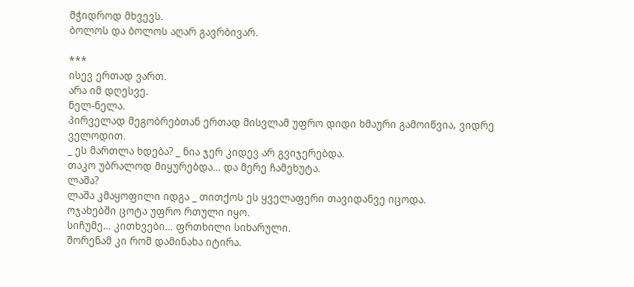მჭიდროდ მხვევს.
ბოლოს და ბოლოს აღარ გავრბივარ.

***
ისევ ერთად ვართ.
არა იმ დღესვე.
ნელ-ნელა.
პირველად მეგობრებთან ერთად მისვლამ უფრო დიდი ხმაური გამოიწვია, ვიდრე ველოდით.
_ ეს მართლა ხდება? _ ნია ჯერ კიდევ არ გვიჯერებდა.
თაკო უბრალოდ მიყურებდა… და მერე ჩამეხუტა.
ლაშა?
ლაშა კმაყოფილი იდგა _ თითქოს ეს ყველაფერი თავიდანვე იცოდა.
ოჯახებში ცოტა უფრო რთული იყო.
სიჩუმე… კითხვები… ფრთხილი სიხარული.
შორენამ კი რომ დამინახა იტირა.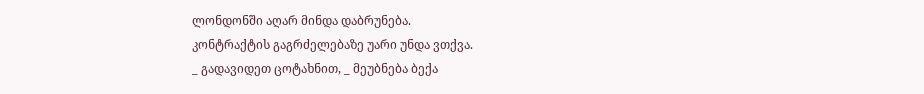ლონდონში აღარ მინდა დაბრუნება.
კონტრაქტის გაგრძელებაზე უარი უნდა ვთქვა.
_ გადავიდეთ ცოტახნით, _ მეუბნება ბექა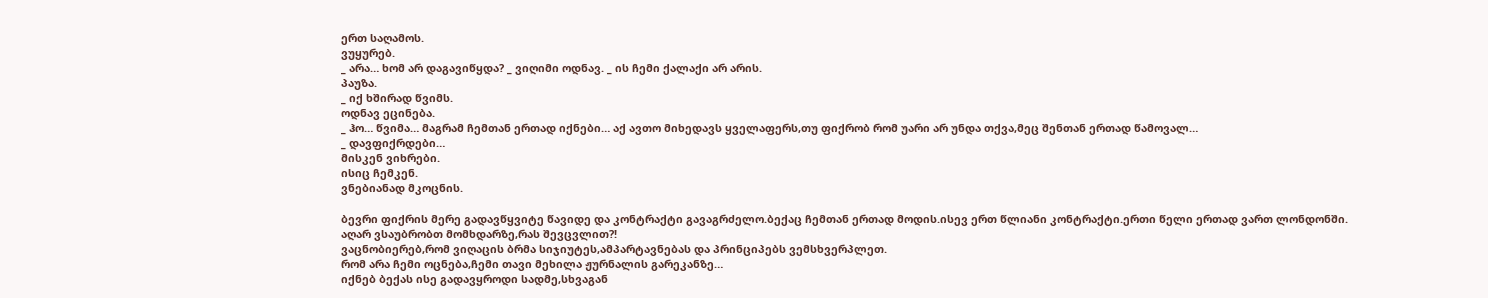ერთ საღამოს.
ვუყურებ.
_ არა… ხომ არ დაგავიწყდა? _ ვიღიმი ოდნავ. _ ის ჩემი ქალაქი არ არის.
პაუზა.
_ იქ ხშირად წვიმს.
ოდნავ ეცინება.
_ ჰო… წვიმა… მაგრამ ჩემთან ერთად იქნები… აქ ავთო მიხედავს ყველაფერს,თუ ფიქრობ რომ უარი არ უნდა თქვა,მეც შენთან ერთად წამოვალ…
_ დავფიქრდები…
მისკენ ვიხრები.
ისიც ჩემკენ.
ვნებიანად მკოცნის.

ბევრი ფიქრის მერე გადავწყვიტე წავიდე და კონტრაქტი გავაგრძელო.ბექაც ჩემთან ერთად მოდის.ისევ ერთ წლიანი კონტრაქტი.ერთი წელი ერთად ვართ ლონდონში.
აღარ ვსაუბრობთ მომხდარზე,რას შევცვლით?!
ვაცნობიერებ,რომ ვიღაცის ბრმა სიჯიუტეს,ამპარტავნებას და პრინციპებს ვემსხვერპლეთ.
რომ არა ჩემი ოცნება,ჩემი თავი მეხილა ჟურნალის გარეკანზე…
იქნებ ბექას ისე გადავყროდი სადმე,სხვაგან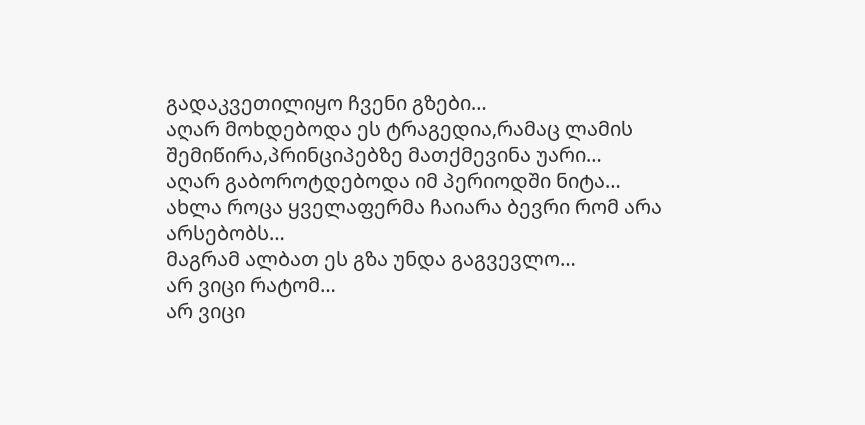გადაკვეთილიყო ჩვენი გზები…
აღარ მოხდებოდა ეს ტრაგედია,რამაც ლამის შემიწირა,პრინციპებზე მათქმევინა უარი…
აღარ გაბოროტდებოდა იმ პერიოდში ნიტა…
ახლა როცა ყველაფერმა ჩაიარა ბევრი რომ არა არსებობს…
მაგრამ ალბათ ეს გზა უნდა გაგვევლო…
არ ვიცი რატომ…
არ ვიცი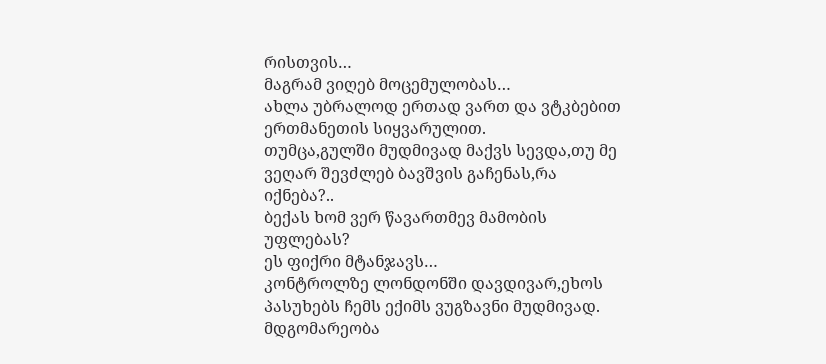რისთვის…
მაგრამ ვიღებ მოცემულობას…
ახლა უბრალოდ ერთად ვართ და ვტკბებით ერთმანეთის სიყვარულით.
თუმცა,გულში მუდმივად მაქვს სევდა,თუ მე ვეღარ შევძლებ ბავშვის გაჩენას,რა იქნება?..
ბექას ხომ ვერ წავართმევ მამობის უფლებას?
ეს ფიქრი მტანჯავს…
კონტროლზე ლონდონში დავდივარ,ეხოს პასუხებს ჩემს ექიმს ვუგზავნი მუდმივად.
მდგომარეობა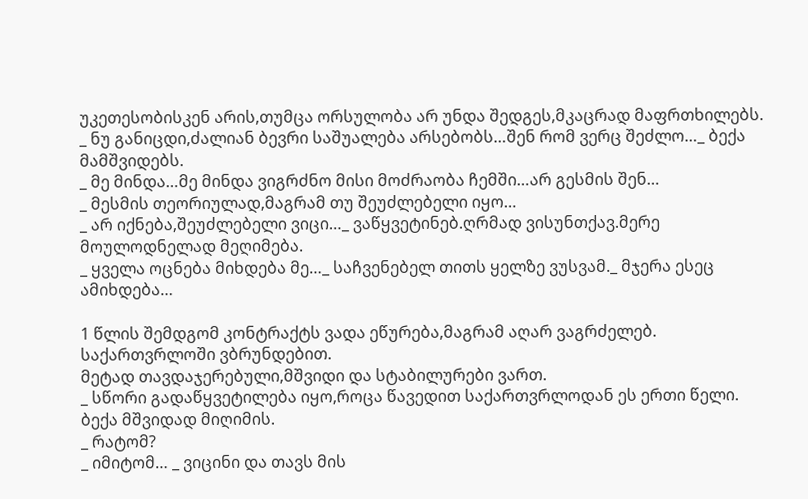უკეთესობისკენ არის,თუმცა ორსულობა არ უნდა შედგეს,მკაცრად მაფრთხილებს.
_ ნუ განიცდი,ძალიან ბევრი საშუალება არსებობს…შენ რომ ვერც შეძლო…_ ბექა მამშვიდებს.
_ მე მინდა…მე მინდა ვიგრძნო მისი მოძრაობა ჩემში…არ გესმის შენ…
_ მესმის თეორიულად,მაგრამ თუ შეუძლებელი იყო…
_ არ იქნება,შეუძლებელი ვიცი…_ ვაწყვეტინებ.ღრმად ვისუნთქავ.მერე მოულოდნელად მეღიმება.
_ ყველა ოცნება მიხდება მე…_ საჩვენებელ თითს ყელზე ვუსვამ._ მჯერა ესეც ამიხდება…

1 წლის შემდგომ კონტრაქტს ვადა ეწურება,მაგრამ აღარ ვაგრძელებ.
საქართვრლოში ვბრუნდებით.
მეტად თავდაჯერებული,მშვიდი და სტაბილურები ვართ.
_ სწორი გადაწყვეტილება იყო,როცა წავედით საქართვრლოდან ეს ერთი წელი.
ბექა მშვიდად მიღიმის.
_ რატომ?
_ იმიტომ… _ ვიცინი და თავს მის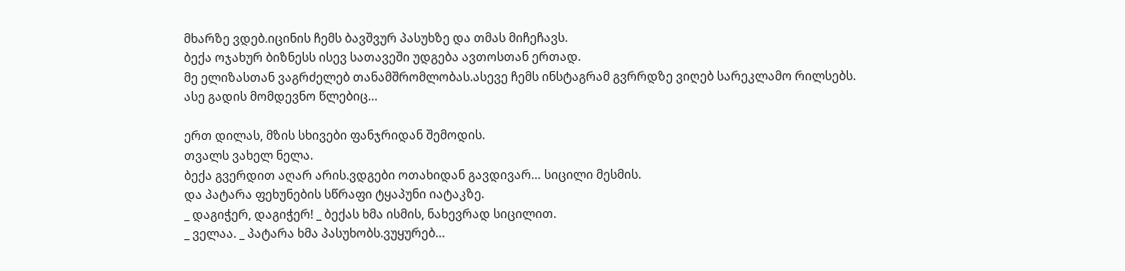მხარზე ვდებ.იცინის ჩემს ბავშვურ პასუხზე და თმას მიჩეჩავს.
ბექა ოჯახურ ბიზნესს ისევ სათავეში უდგება ავთოსთან ერთად.
მე ელიზასთან ვაგრძელებ თანამშრომლობას.ასევე ჩემს ინსტაგრამ გვრრდზე ვიღებ სარეკლამო რილსებს.
ასე გადის მომდევნო წლებიც…

ერთ დილას, მზის სხივები ფანჯრიდან შემოდის.
თვალს ვახელ ნელა.
ბექა გვერდით აღარ არის.ვდგები ოთახიდან გავდივარ… სიცილი მესმის.
და პატარა ფეხუნების სწრაფი ტყაპუნი იატაკზე.
_ დაგიჭერ, დაგიჭერ! _ ბექას ხმა ისმის, ნახევრად სიცილით.
_ ველაა. _ პატარა ხმა პასუხობს.ვუყურებ…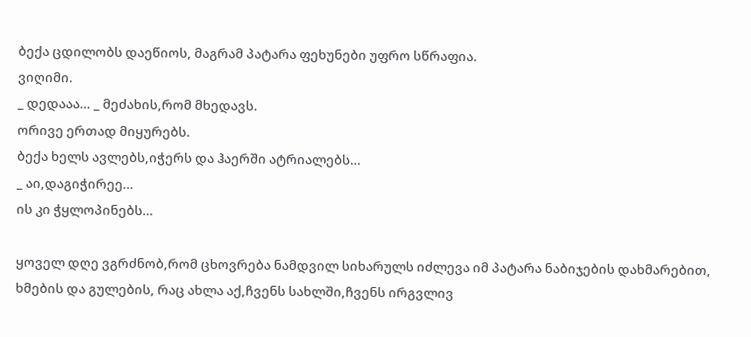ბექა ცდილობს დაეწიოს, მაგრამ პატარა ფეხუნები უფრო სწრაფია.
ვიღიმი.
_ დედააა… _ მეძახის,რომ მხედავს.
ორივე ერთად მიყურებს.
ბექა ხელს ავლებს,იჭერს და ჰაერში ატრიალებს…
_ აი,დაგიჭირეე…
ის კი ჭყლოპინებს…

ყოველ დღე ვგრძნობ,რომ ცხოვრება ნამდვილ სიხარულს იძლევა იმ პატარა ნაბიჯების დახმარებით, ხმების და გულების, რაც ახლა აქ,ჩვენს სახლში,ჩვენს ირგვლივ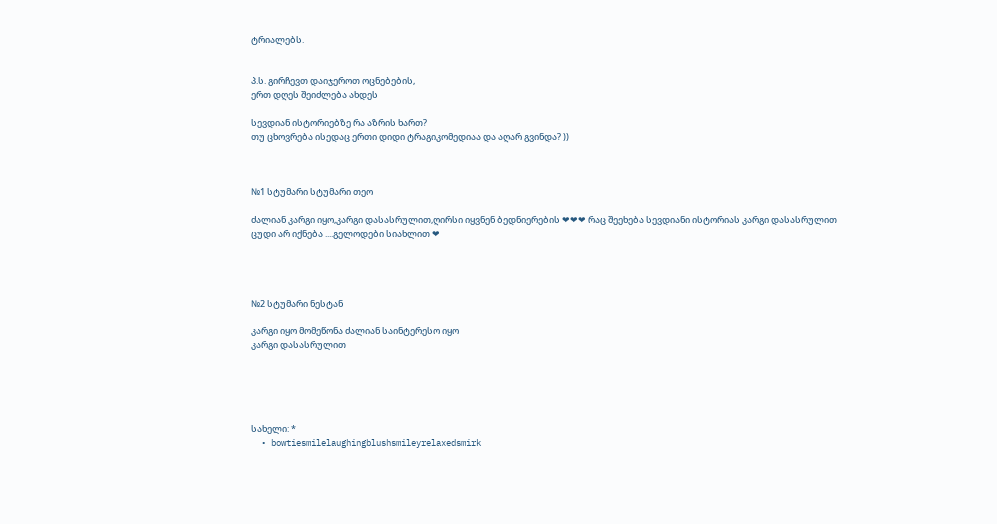ტრიალებს.


პ.ს. გირჩევთ დაიჯეროთ ოცნებების,
ერთ დღეს შეიძლება ახდეს

სევდიან ისტორიებზე რა აზრის ხართ?
თუ ცხოვრება ისედაც ერთი დიდი ტრაგიკომედიაა და აღარ გვინდა? ))



№1 სტუმარი სტუმარი თეო

ძალიან კარგი იყო,კარგი დასასრულით,ღირსი იყვნენ ბედნიერების ❤❤❤ რაც შეეხება სევდიანი ისტორიას კარგი დასასრულით ცუდი არ იქნება ....გელოდები სიახლით ❤




№2 სტუმარი ნესტან

კარგი იყო მომეწონა ძალიან საინტერესო იყო
კარგი დასასრულით





სახელი: *
  • bowtiesmilelaughingblushsmileyrelaxedsmirk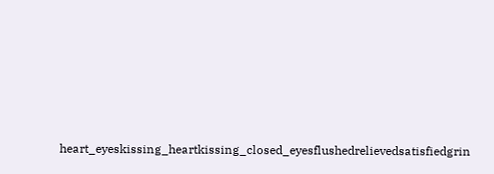heart_eyeskissing_heartkissing_closed_eyesflushedrelievedsatisfiedgrin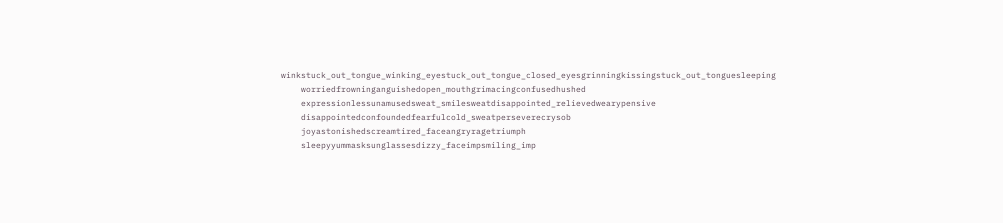winkstuck_out_tongue_winking_eyestuck_out_tongue_closed_eyesgrinningkissingstuck_out_tonguesleeping
    worriedfrowninganguishedopen_mouthgrimacingconfusedhushed
    expressionlessunamusedsweat_smilesweatdisappointed_relievedwearypensive
    disappointedconfoundedfearfulcold_sweatperseverecrysob
    joyastonishedscreamtired_faceangryragetriumph
    sleepyyummasksunglassesdizzy_faceimpsmiling_imp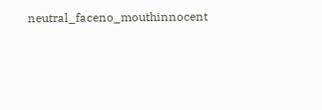neutral_faceno_mouthinnocent